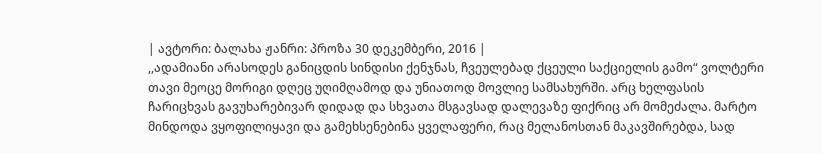| ავტორი: ბალახა ჟანრი: პროზა 30 დეკემბერი, 2016 |
,,ადამიანი არასოდეს განიცდის სინდისი ქენჯნას, ჩვეულებად ქცეული საქციელის გამო“ ვოლტერი თავი მეოცე მორიგი დღეც უღიმღამოდ და უნიათოდ მოვლიე სამსახურში. არც ხელფასის ჩარიცხვას გავუხარებივარ დიდად და სხვათა მსგავსად დალევაზე ფიქრიც არ მომეძალა. მარტო მინდოდა ვყოფილიყავი და გამეხსენებინა ყველაფერი, რაც მელანოსთან მაკავშირებდა, სად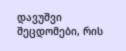დავუშვი შეცდომები, რის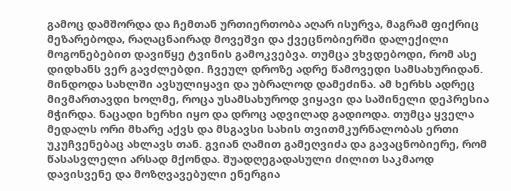გამოც დამშორდა და ჩემთან ურთიერთობა აღარ ისურვა, მაგრამ ფიქრიც მეზარებოდა, რაღაცნაირად მოვეშვი და ქვეცნობიერში დალექილი მოგონებებით დავიწყე ტვინის გამოკვებვა. თუმცა ვხვდებოდი, რომ ასე დიდხანს ვერ გავძლებდი. ჩვეულ დროზე ადრე წამოვედი სამსახურიდან. მინდოდა სახლში ავსულიყავი და უბრალოდ დამეძინა. ამ ხერხს ადრეც მივმართავდი ხოლმე, როცა უსამსახუროდ ვიყავი და საშინელი დეპრესია მჭირდა. ნაცადი ხერხი იყო და დროც ადვილად გადიოდა. თუმცა ყველა მედალს ორი მხარე აქვს და მსგავსი სახის თვითმკურნალობას ერთი უკუჩვენებაც ახლავს თან. გვიან ღამით გამეღვიძა და გავაცნობიერე, რომ წასასვლელი არსად მქონდა. შუადღეგადასული ძილით საკმაოდ დავისვენე და მოზღვავებული ენერგია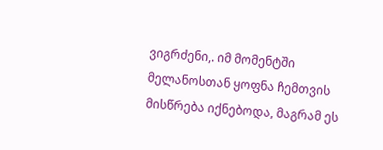ვიგრძენი,. იმ მომენტში მელანოსთან ყოფნა ჩემთვის მისწრება იქნებოდა, მაგრამ ეს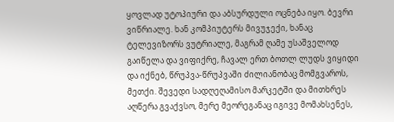ყოვლად უტოპიური და აბსურდული ოცნება იყო. ბევრი ვიწრიალე. ხან კომპიუტერს მივუჯექი, ხანაც ტელევიზორს ვუტრიალე, მაგრამ ღამე უსაშველოდ გაიწელა და ვიფიქრე, ჩავალ ერთ ბოთლ ლუდს ვიყიდი და იქნებ, წრუპვა-წრუპვაში ძილიანობაც მომგვაროს, მეთქი. შევედი სადღეღამისო მარკეტში და მითხრეს აღწერა გვაქვსო, მერე მეორეგანაც იგივე მომახსენეს,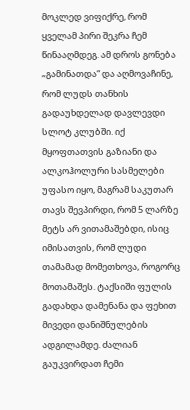მოკლედ ვიფიქრე, რომ ყველამ პირი შეკრა ჩემ წინააღმდეგ. ამ დროს გონება „გამინათდა“ და აღმოვაჩინე, რომ ლუდს თანხის გადაუხდელად დავლევდი სლოტ კლუბში. იქ მყოფთათვის გაზიანი და ალკოჰოლური სასმელები უფასო იყო, მაგრამ საკუთარ თავს შევპირდი, რომ 5 ლარზე მეტს არ ვითამაშებდი, ისიც იმისათვის, რომ ლუდი თამამად მომეთხოვა, როგორც მოთამაშეს. ტაქსიში ფულის გადახდა დამენანა და ფეხით მივედი დანიშნულების ადგილამდე. ძალიან გაუკვირდათ ჩემი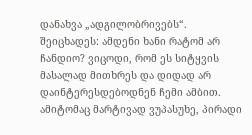დანახვა „ადგილობრივებს“. შეიცხადეს: ამდენი ხანი რატომ არ ჩანდიო? ვიცოდი, რომ ეს სიტყვის მასალად მითხრეს და დიდად არ დაინტერესდებოდნენ ჩემი ამბით. ამიტომაც მარტივად ვუპასუხე, პირადი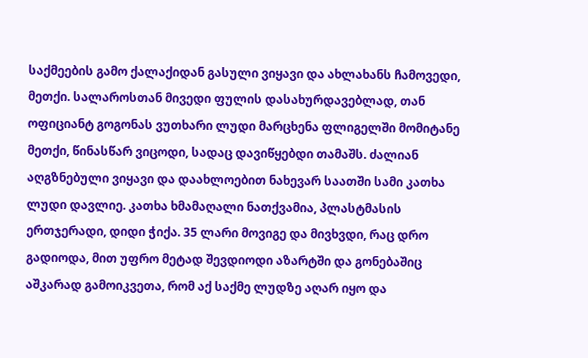საქმეების გამო ქალაქიდან გასული ვიყავი და ახლახანს ჩამოვედი, მეთქი. სალაროსთან მივედი ფულის დასახურდავებლად, თან ოფიციანტ გოგონას ვუთხარი ლუდი მარცხენა ფლიგელში მომიტანე მეთქი, წინასწარ ვიცოდი, სადაც დავიწყებდი თამაშს. ძალიან აღგზნებული ვიყავი და დაახლოებით ნახევარ საათში სამი კათხა ლუდი დავლიე. კათხა ხმამაღალი ნათქვამია, პლასტმასის ერთჯერადი, დიდი ჭიქა. 35 ლარი მოვიგე და მივხვდი, რაც დრო გადიოდა, მით უფრო მეტად შევდიოდი აზარტში და გონებაშიც აშკარად გამოიკვეთა, რომ აქ საქმე ლუდზე აღარ იყო და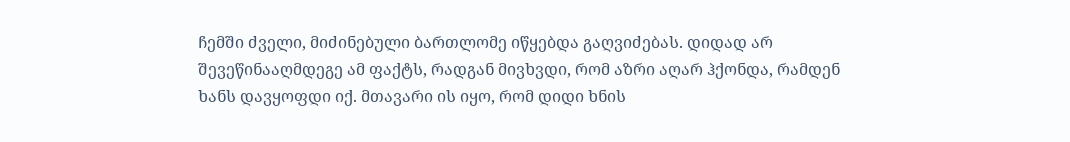ჩემში ძველი, მიძინებული ბართლომე იწყებდა გაღვიძებას. დიდად არ შევეწინააღმდეგე ამ ფაქტს, რადგან მივხვდი, რომ აზრი აღარ ჰქონდა, რამდენ ხანს დავყოფდი იქ. მთავარი ის იყო, რომ დიდი ხნის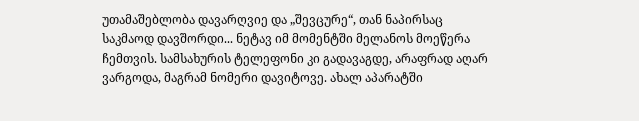უთამაშებლობა დავარღვიე და „შევცურე“, თან ნაპირსაც საკმაოდ დავშორდი... ნეტავ იმ მომენტში მელანოს მოეწერა ჩემთვის. სამსახურის ტელეფონი კი გადავაგდე, არაფრად აღარ ვარგოდა, მაგრამ ნომერი დავიტოვე. ახალ აპარატში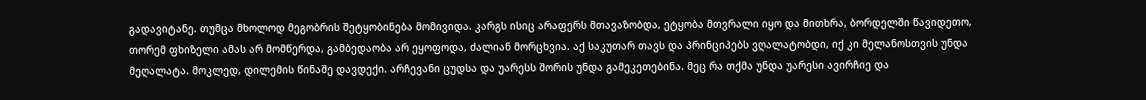გადავიტანე. თუმცა მხოლოდ მეგობრის შეტყობინება მომივიდა. კარგს ისიც არაფერს მთავაზობდა, ეტყობა მთვრალი იყო და მითხრა, ბორდელში წავიდეთო, თორემ ფხიზელი ამას არ მომწერდა, გამბედაობა არ ეყოფოდა, ძალიან მორცხვია. აქ საკუთარ თავს და პრინციპებს ვღალატობდი, იქ კი მელანოსთვის უნდა მეღალატა. მოკლედ, დილემის წინაშე დავდექი. არჩევანი ცუდსა და უარესს შორის უნდა გამეკეთებინა. მეც რა თქმა უნდა უარესი ავირჩიე და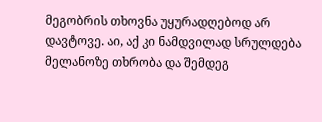მეგობრის თხოვნა უყურადღებოდ არ დავტოვე. აი, აქ კი ნამდვილად სრულდება მელანოზე თხრობა და შემდეგ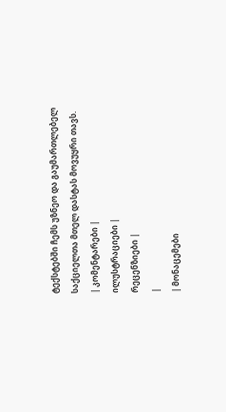ტექსტებში ჩემს უზნეო და გაუმართლებელ საქციელთა მთელ დასტას მოვუყრი თავს.
| კომენტარები |
ილუსტრაციები |
რეცენზიები |
|
| მონაცემები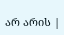არ არის |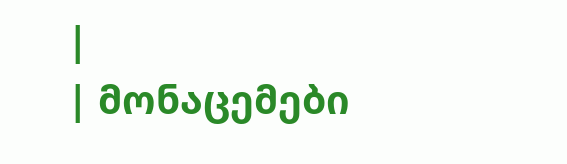|
| მონაცემები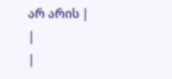არ არის |
|
|